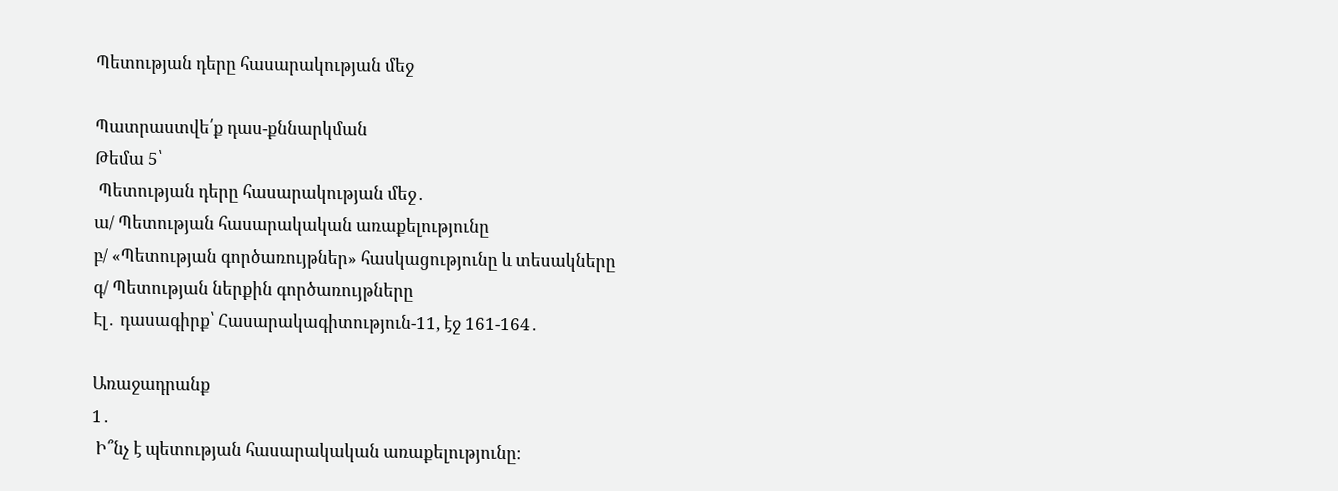Պետության դերը հասարակության մեջ

Պատրաստվե՛ք դաս-քննարկման
Թեմա 5՝
 Պետության դերը հասարակության մեջ․
ա/ Պետության հասարակական առաքելությունը
բ/ «Պետության գործառույթներ» հասկացությունը և տեսակները
գ/ Պետության ներքին գործառույթները
Էլ․ դասագիրք՝ Հասարակագիտություն-11, էջ 161-164․

Առաջադրանք
1․
 Ի՞նչ է պետության հասարակական առաքելությունը։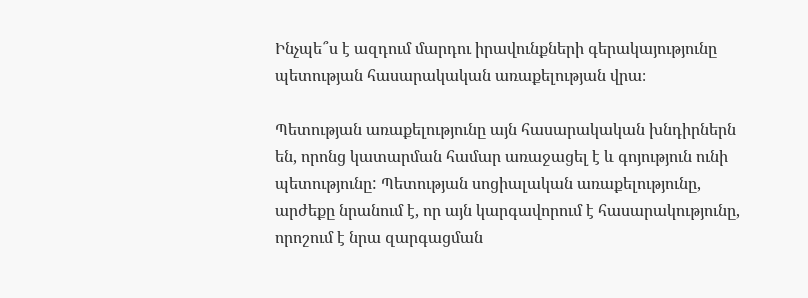Ինչպե՞ս է ազդում մարդու իրավունքների գերակայությունը պետության հասարակական առաքելության վրա։

Պետության առաքելությունը այն հասարակական խնդիրներն են, որոնց կատարման համար առաջացել է և գոյություն ունի պետությունը: Պետության սոցիալական առաքելությունը, արժեքը նրանում է, որ այն կարգավորում է հասարակությունը, որոշում է նրա զարգացման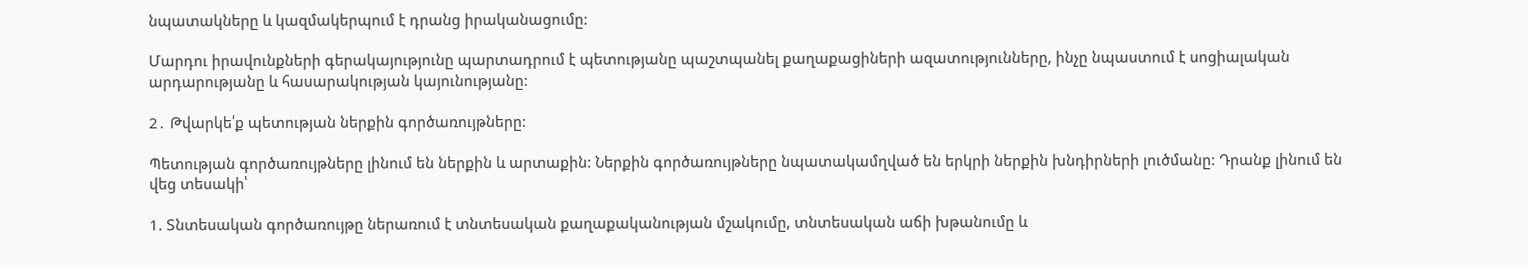նպատակները և կազմակերպում է դրանց իրականացումը:

Մարդու իրավունքների գերակայությունը պարտադրում է պետությանը պաշտպանել քաղաքացիների ազատությունները, ինչը նպաստում է սոցիալական արդարությանը և հասարակության կայունությանը:

2․ Թվարկե՛ք պետության ներքին գործառույթները:

Պետության գործառույթները լինում են ներքին և արտաքին: Ներքին գործառույթները նպատակամղված են երկրի ներքին խնդիրների լուծմանը: Դրանք լինում են վեց տեսակի՝

1. Տնտեսական գործառույթը ներառում է տնտեսական քաղաքականության մշակումը, տնտեսական աճի խթանումը և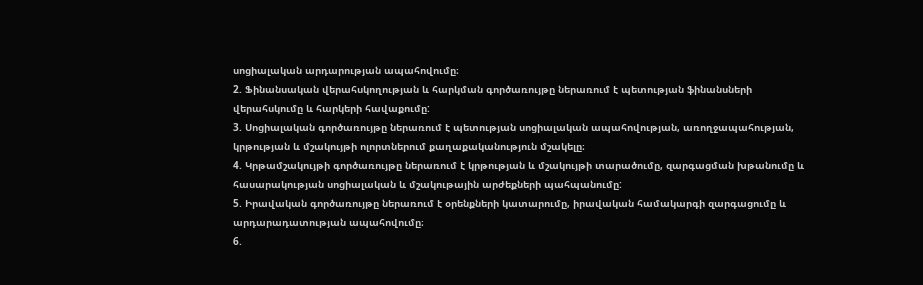սոցիալական արդարության ապահովումը։
2. Ֆինանսական վերահսկողության և հարկման գործառույթը ներառում է պետության ֆինանսների վերահսկումը և հարկերի հավաքումը:
3. Սոցիալական գործառույթը ներառում է պետության սոցիալական ապահովության, առողջապահության, կրթության և մշակույթի ոլորտներում քաղաքականություն մշակելը։
4. Կրթամշակույթի գործառույթը ներառում է կրթության և մշակույթի տարածումը, զարգացման խթանումը և հասարակության սոցիալական և մշակութային արժեքների պահպանումը:
5. Իրավական գործառույթը ներառում է օրենքների կատարումը, իրավական համակարգի զարգացումը և արդարադատության ապահովումը։
6.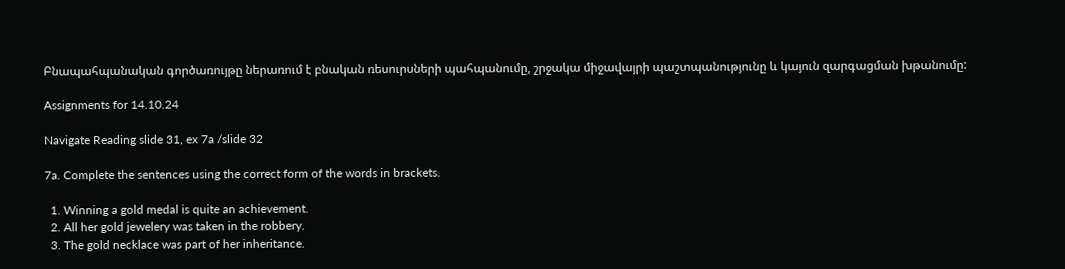Բնապահպանական գործառույթը ներառում է բնական ռեսուրսների պահպանումը, շրջակա միջավայրի պաշտպանությունը և կայուն զարգացման խթանումը:

Assignments for 14.10.24

Navigate Reading slide 31, ex 7a /slide 32

7a. Complete the sentences using the correct form of the words in brackets.

  1. Winning a gold medal is quite an achievement.
  2. All her gold jewelery was taken in the robbery.
  3. The gold necklace was part of her inheritance.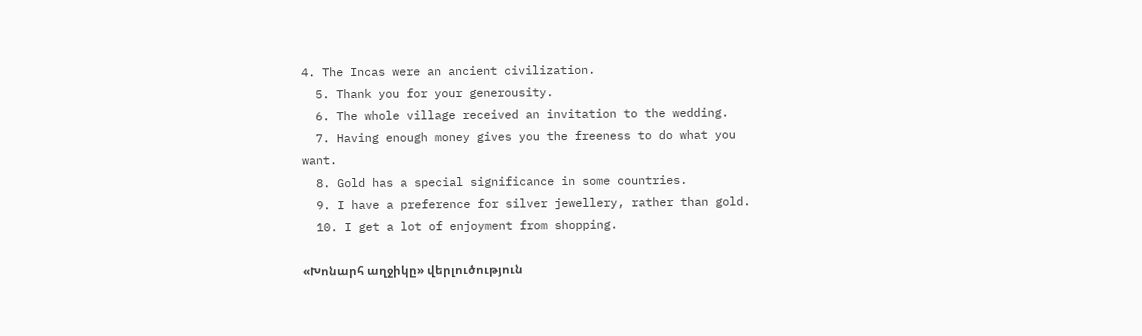4. The Incas were an ancient civilization.
  5. Thank you for your generousity.
  6. The whole village received an invitation to the wedding.
  7. Having enough money gives you the freeness to do what you want.
  8. Gold has a special significance in some countries.
  9. I have a preference for silver jewellery, rather than gold.
  10. I get a lot of enjoyment from shopping.

«Խոնարհ աղջիկը» վերլուծություն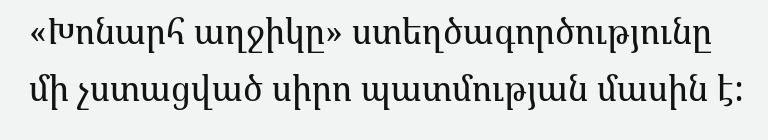«Խոնարհ աղջիկը» ստեղծագործությունը մի չստացված սիրո պատմության մասին է: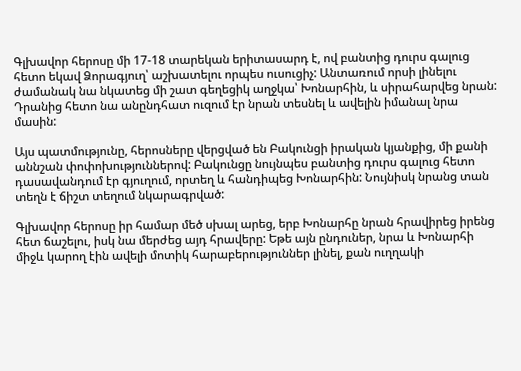Գլխավոր հերոսը մի 17-18 տարեկան երիտասարդ է, ով բանտից դուրս գալուց հետո եկավ Ձորագյուղ՝ աշխատելու որպես ուսուցիչ: Անտառում որսի լինելու ժամանակ նա նկատեց մի շատ գեղեցիկ աղջկա՝ Խոնարհին, և սիրահարվեց նրան: Դրանից հետո նա անընդհատ ուզում էր նրան տեսնել և ավելին իմանալ նրա մասին:

Այս պատմությունը, հերոսները վերցված են Բակունցի իրական կյանքից, մի քանի աննշան փոփոխություններով: Բակունցը նույնպես բանտից դուրս գալուց հետո դասավանդում էր գյուղում, որտեղ և հանդիպեց Խոնարհին: Նույնիսկ նրանց տան տեղն է ճիշտ տեղում նկարագրված:

Գլխավոր հերոսը իր համար մեծ սխալ արեց, երբ Խոնարհը նրան հրավիրեց իրենց հետ ճաշելու, իսկ նա մերժեց այդ հրավերը: Եթե այն ընդուներ, նրա և Խոնարհի միջև կարող էին ավելի մոտիկ հարաբերություններ լինել, քան ուղղակի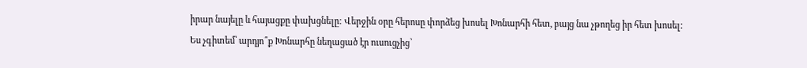իրար նայելը և հայացքը փախցնելը: Վերջին օրը հերոսը փորձեց խոսել Խոնարհի հետ, բայց նա չթողեց իր հետ խոսել: Ես չգիտեմ՝ արդյո՞ք Խոնարհը նեղացած էր ուսուցչից՝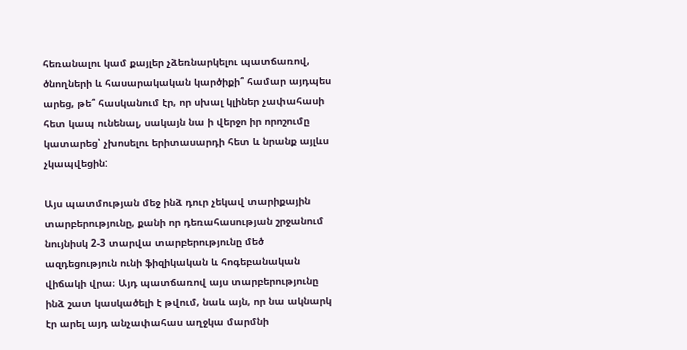հեռանալու կամ քայլեր չձեռնարկելու պատճառով, ծնողների և հասարակական կարծիքի՞ համար այդպես արեց, թե՞ հասկանում էր, որ սխալ կլիներ չափահասի հետ կապ ունենալ, սակայն նա ի վերջո իր որոշումը կատարեց՝ չխոսելու երիտասարդի հետ և նրանք այլևս չկապվեցին:

Այս պատմության մեջ ինձ դուր չեկավ տարիքային տարբերությունը, քանի որ դեռահասության շրջանում նույնիսկ 2-3 տարվա տարբերությունը մեծ ազդեցություն ունի ֆիզիկական և հոգեբանական վիճակի վրա։ Այդ պատճառով այս տարբերությունը ինձ շատ կասկածելի է թվում, նաև այն, որ նա ակնարկ էր արել այդ անչափահաս աղջկա մարմնի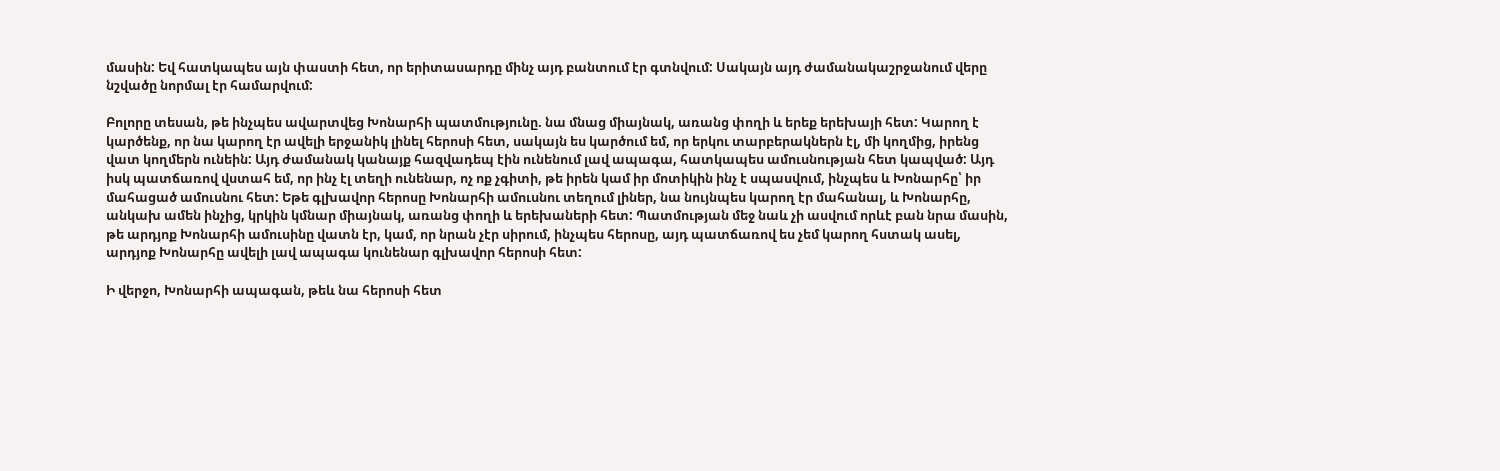մասին: Եվ հատկապես այն փաստի հետ, որ երիտասարդը մինչ այդ բանտում էր գտնվում: Սակայն այդ ժամանակաշրջանում վերը նշվածը նորմալ էր համարվում:

Բոլորը տեսան, թե ինչպես ավարտվեց Խոնարհի պատմությունը. նա մնաց միայնակ, առանց փողի և երեք երեխայի հետ: Կարող է կարծենք, որ նա կարող էր ավելի երջանիկ լինել հերոսի հետ, սակայն ես կարծում եմ, որ երկու տարբերակներն էլ, մի կողմից, իրենց վատ կողմերն ունեին: Այդ ժամանակ կանայք հազվադեպ էին ունենում լավ ապագա, հատկապես ամուսնության հետ կապված: Այդ իսկ պատճառով վստահ եմ, որ ինչ էլ տեղի ունենար, ոչ ոք չգիտի, թե իրեն կամ իր մոտիկին ինչ է սպասվում, ինչպես և Խոնարհը՝ իր մահացած ամուսնու հետ: Եթե գլխավոր հերոսը Խոնարհի ամուսնու տեղում լիներ, նա նույնպես կարող էր մահանալ, և Խոնարհը, անկախ ամեն ինչից, կրկին կմնար միայնակ, առանց փողի և երեխաների հետ: Պատմության մեջ նաև չի ասվում որևէ բան նրա մասին, թե արդյոք Խոնարհի ամուսինը վատն էր, կամ, որ նրան չէր սիրում, ինչպես հերոսը, այդ պատճառով ես չեմ կարող հստակ ասել, արդյոք Խոնարհը ավելի լավ ապագա կունենար գլխավոր հերոսի հետ:

Ի վերջո, Խոնարհի ապագան, թեև նա հերոսի հետ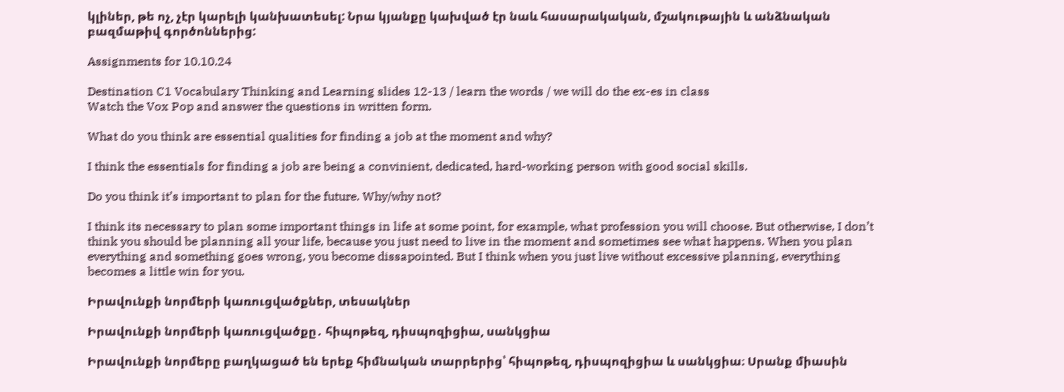կլիներ, թե ոչ, չէր կարելի կանխատեսել: Նրա կյանքը կախված էր նաև հասարակական, մշակութային և անձնական բազմաթիվ գործոններից:

Assignments for 10.10.24

Destination C1 Vocabulary Thinking and Learning slides 12-13 / learn the words / we will do the ex-es in class
Watch the Vox Pop and answer the questions in written form.

What do you think are essential qualities for finding a job at the moment and why?

I think the essentials for finding a job are being a convinient, dedicated, hard-working person with good social skills.

Do you think it’s important to plan for the future. Why/why not?

I think its necessary to plan some important things in life at some point, for example, what profession you will choose. But otherwise, I don’t think you should be planning all your life, because you just need to live in the moment and sometimes see what happens. When you plan everything and something goes wrong, you become dissapointed. But I think when you just live without excessive planning, everything becomes a little win for you.

Իրավունքի նորմերի կառուցվածքներ, տեսակներ

Իրավունքի նորմերի կառուցվածքը․ հիպոթեզ, դիսպոզիցիա, սանկցիա

Իրավունքի նորմերը բաղկացած են երեք հիմնական տարրերից՝ հիպոթեզ, դիսպոզիցիա և սանկցիա։ Սրանք միասին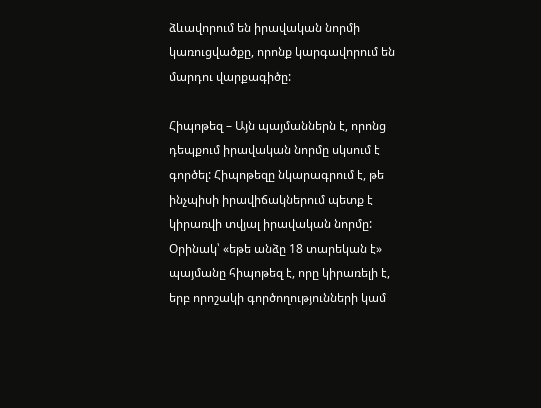ձևավորում են իրավական նորմի կառուցվածքը, որոնք կարգավորում են մարդու վարքագիծը:

Հիպոթեզ – Այն պայմաններն է, որոնց դեպքում իրավական նորմը սկսում է գործել: Հիպոթեզը նկարագրում է, թե ինչպիսի իրավիճակներում պետք է կիրառվի տվյալ իրավական նորմը: Օրինակ՝ «եթե անձը 18 տարեկան է» պայմանը հիպոթեզ է, որը կիրառելի է, երբ որոշակի գործողությունների կամ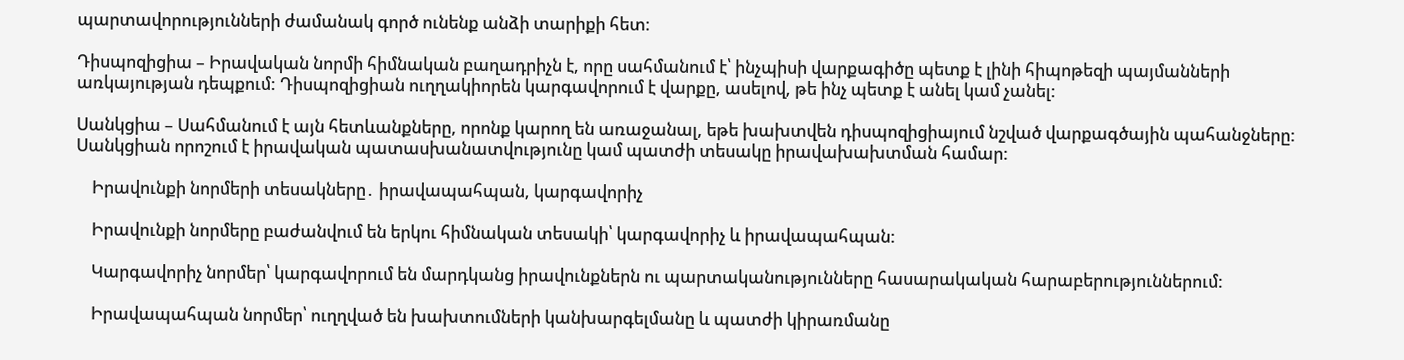պարտավորությունների ժամանակ գործ ունենք անձի տարիքի հետ։

Դիսպոզիցիա – Իրավական նորմի հիմնական բաղադրիչն է, որը սահմանում է՝ ինչպիսի վարքագիծը պետք է լինի հիպոթեզի պայմանների առկայության դեպքում: Դիսպոզիցիան ուղղակիորեն կարգավորում է վարքը, ասելով, թե ինչ պետք է անել կամ չանել:

Սանկցիա – Սահմանում է այն հետևանքները, որոնք կարող են առաջանալ, եթե խախտվեն դիսպոզիցիայում նշված վարքագծային պահանջները: Սանկցիան որոշում է իրավական պատասխանատվությունը կամ պատժի տեսակը իրավախախտման համար:

    Իրավունքի նորմերի տեսակները․ իրավապահպան, կարգավորիչ

    Իրավունքի նորմերը բաժանվում են երկու հիմնական տեսակի՝ կարգավորիչ և իրավապահպան:

    Կարգավորիչ նորմեր՝ կարգավորում են մարդկանց իրավունքներն ու պարտականությունները հասարակական հարաբերություններում:

    Իրավապահպան նորմեր՝ ուղղված են խախտումների կանխարգելմանը և պատժի կիրառմանը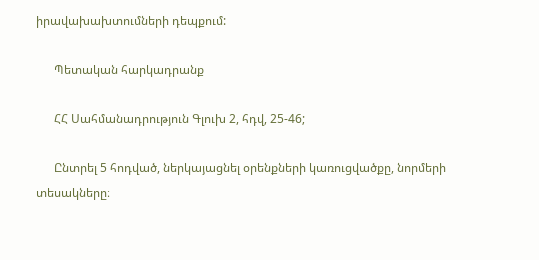իրավախախտումների դեպքում:

      Պետական հարկադրանք

      ՀՀ Սահմանադրություն Գլուխ 2, հդվ, 25-46;

      Ընտրել 5 հոդված, ներկայացնել օրենքների կառուցվածքը, նորմերի տեսակները։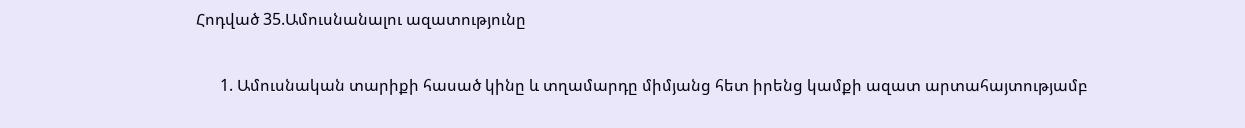Հոդված 35.Ամուսնանալու ազատությունը

      1. Ամուսնական տարիքի հասած կինը և տղամարդը միմյանց հետ իրենց կամքի ազատ արտահայտությամբ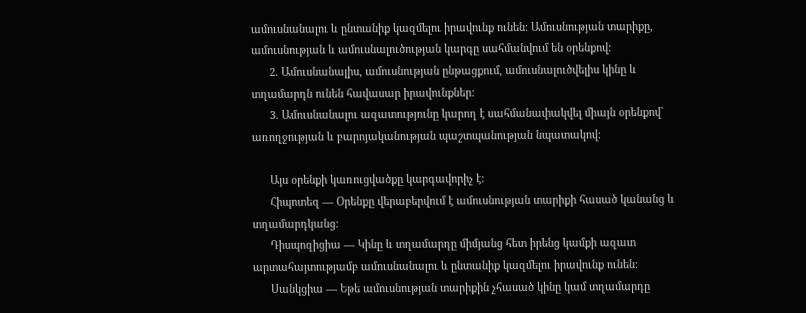ամուսնանալու և ընտանիք կազմելու իրավունք ունեն: Ամուսնության տարիքը, ամուսնության և ամուսնալուծության կարգը սահմանվում են օրենքով:
      2. Ամուսնանալիս, ամուսնության ընթացքում, ամուսնալուծվելիս կինը և տղամարդն ունեն հավասար իրավունքներ:
      3. Ամուսնանալու ազատությունը կարող է սահմանափակվել միայն օրենքով` առողջության և բարոյականության պաշտպանության նպատակով:

      Այս օրենքի կառուցվածքը կարգավորիչ է:
      Հիպոտեզ — Օրենքը վերաբերվում է ամուսնության տարիքի հասած կանանց և տղամարդկանց:
      Դիսպոզիցիա — Կինը և տղամարդը միմյանց հետ իրենց կամքի ազատ արտահայտությամբ ամուսնանալու և ընտանիք կազմելու իրավունք ունեն:
      Սանկցիա — Եթե ամուսնության տարիքին չհասած կինը կամ տղամարդը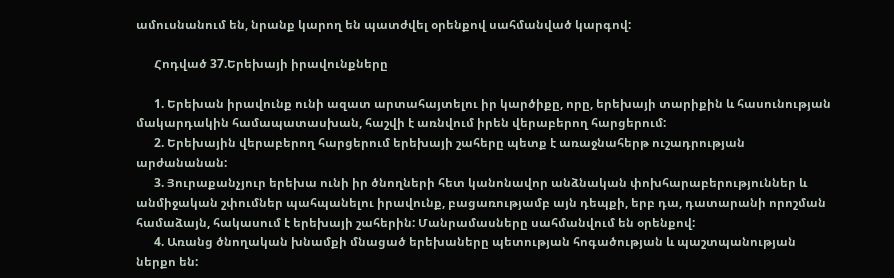ամուսնանում են, նրանք կարող են պատժվել օրենքով սահմանված կարգով:

      Հոդված 37.Երեխայի իրավունքները

      1. Երեխան իրավունք ունի ազատ արտահայտելու իր կարծիքը, որը, երեխայի տարիքին և հասունության մակարդակին համապատասխան, հաշվի է առնվում իրեն վերաբերող հարցերում:
      2. Երեխային վերաբերող հարցերում երեխայի շահերը պետք է առաջնահերթ ուշադրության արժանանան:
      3. Յուրաքանչյուր երեխա ունի իր ծնողների հետ կանոնավոր անձնական փոխհարաբերություններ և անմիջական շփումներ պահպանելու իրավունք, բացառությամբ այն դեպքի, երբ դա, դատարանի որոշման համաձայն, հակասում է երեխայի շահերին: Մանրամասները սահմանվում են օրենքով:
      4. Առանց ծնողական խնամքի մնացած երեխաները պետության հոգածության և պաշտպանության ներքո են: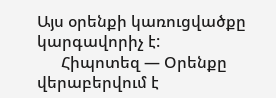Այս օրենքի կառուցվածքը կարգավորիչ է:
      Հիպոտեզ — Օրենքը վերաբերվում է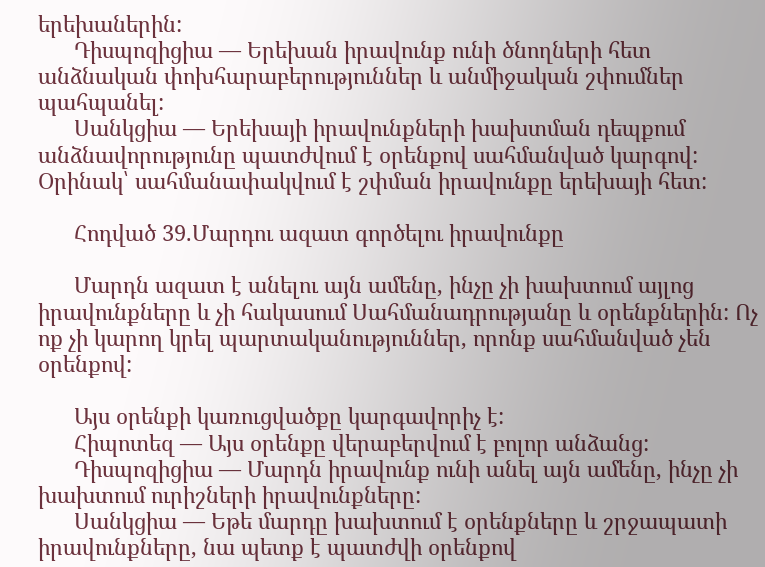երեխաներին:
      Դիսպոզիցիա — Երեխան իրավունք ունի ծնողների հետ անձնական փոխհարաբերություններ և անմիջական շփումներ պահպանել:
      Սանկցիա — Երեխայի իրավունքների խախտման դեպքում անձնավորությունը պատժվում է օրենքով սահմանված կարգով: Օրինակ՝ սահմանափակվում է շփման իրավունքը երեխայի հետ:

      Հոդված 39.Մարդու ազատ գործելու իրավունքը

      Մարդն ազատ է անելու այն ամենը, ինչը չի խախտում այլոց իրավունքները և չի հակասում Սահմանադրությանը և օրենքներին: Ոչ ոք չի կարող կրել պարտականություններ, որոնք սահմանված չեն օրենքով:

      Այս օրենքի կառուցվածքը կարգավորիչ է:
      Հիպոտեզ — Այս օրենքը վերաբերվում է բոլոր անձանց:
      Դիսպոզիցիա — Մարդն իրավունք ունի անել այն ամենը, ինչը չի խախտում ուրիշների իրավունքները:
      Սանկցիա — Եթե մարդը խախտում է օրենքները և շրջապատի իրավունքները, նա պետք է պատժվի օրենքով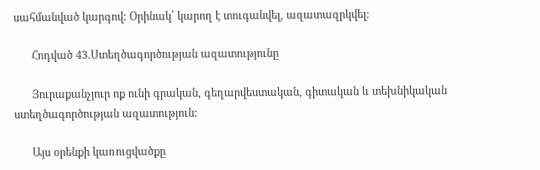սահմանված կարգով: Օրինակ՝ կարող է տուգանվել, ազատազրկվել:

      Հոդված 43.Ստեղծագործության ազատությունը

      Յուրաքանչյուր ոք ունի գրական, գեղարվեստական, գիտական և տեխնիկական ստեղծագործության ազատություն:

      Այս օրենքի կառուցվածքը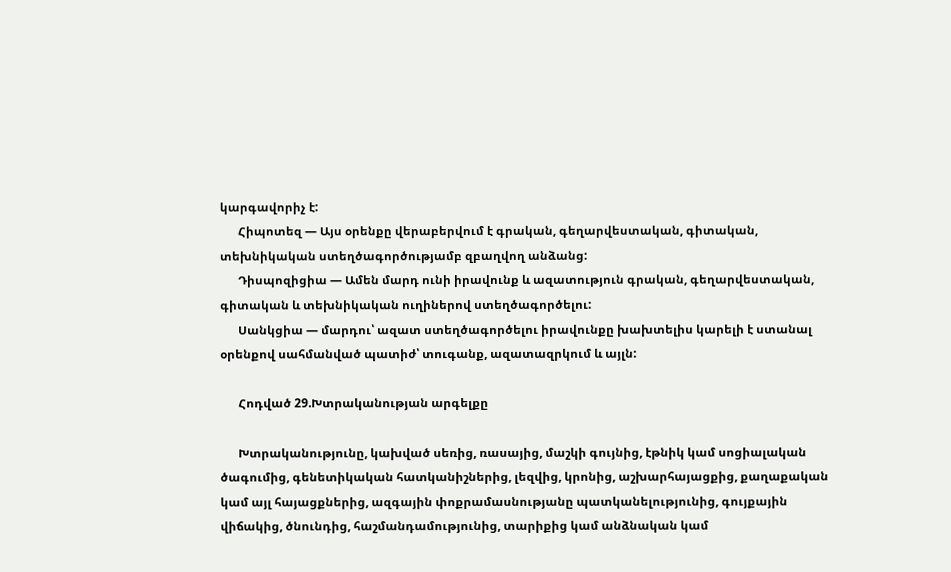կարգավորիչ է:
      Հիպոտեզ — Այս օրենքը վերաբերվում է գրական, գեղարվեստական, գիտական, տեխնիկական ստեղծագործությամբ զբաղվող անձանց:
      Դիսպոզիցիա — Ամեն մարդ ունի իրավունք և ազատություն գրական, գեղարվեստական, գիտական և տեխնիկական ուղիներով ստեղծագործելու:
      Սանկցիա — մարդու՝ ազատ ստեղծագործելու իրավունքը խախտելիս կարելի է ստանալ օրենքով սահմանված պատիժ՝ տուգանք, ազատազրկում և այլն:

      Հոդված 29.Խտրականության արգելքը

      Խտրականությունը, կախված սեռից, ռասայից, մաշկի գույնից, էթնիկ կամ սոցիալական ծագումից, գենետիկական հատկանիշներից, լեզվից, կրոնից, աշխարհայացքից, քաղաքական կամ այլ հայացքներից, ազգային փոքրամասնությանը պատկանելությունից, գույքային վիճակից, ծնունդից, հաշմանդամությունից, տարիքից կամ անձնական կամ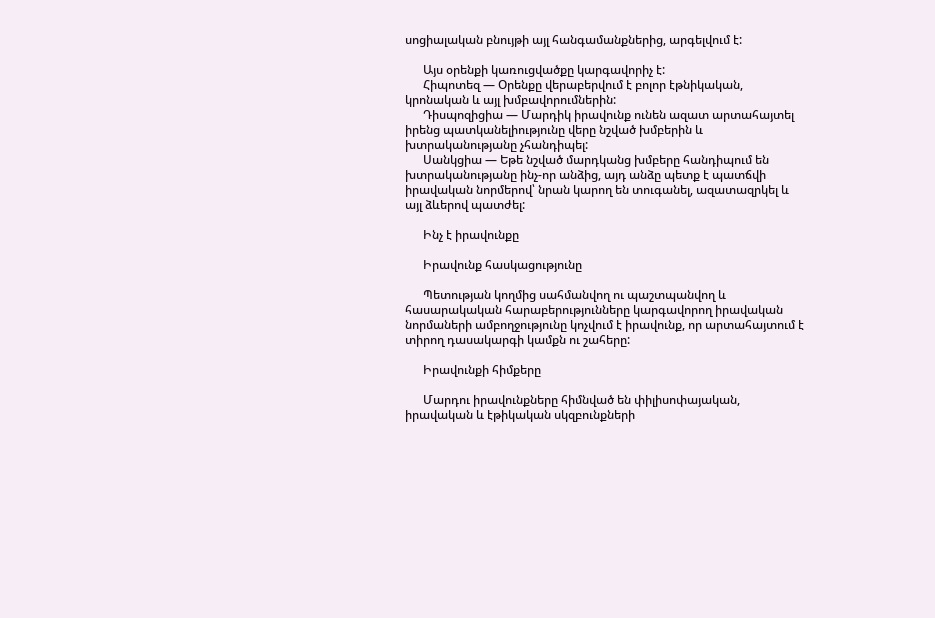սոցիալական բնույթի այլ հանգամանքներից, արգելվում է:

      Այս օրենքի կառուցվածքը կարգավորիչ է:
      Հիպոտեզ — Օրենքը վերաբերվում է բոլոր էթնիկական, կրոնական և այլ խմբավորումներին:
      Դիսպոզիցիա — Մարդիկ իրավունք ունեն ազատ արտահայտել իրենց պատկանելիությունը վերը նշված խմբերին և խտրականությանը չհանդիպել:
      Սանկցիա — Եթե նշված մարդկանց խմբերը հանդիպում են խտրականությանը ինչ-որ անձից, այդ անձը պետք է պատճվի իրավական նորմերով՝ նրան կարող են տուգանել, ազատազրկել և այլ ձևերով պատժել:

      Ինչ է իրավունքը

      Իրավունք հասկացությունը

      Պետության կողմից սահմանվող ու պաշտպանվող և հասարակական հարաբերությունները կարգավորող իրավական նորմաների ամբողջությունը կոչվում է իրավունք, որ արտահայտում է տիրող դասակարգի կամքն ու շահերը:

      Իրավունքի հիմքերը

      Մարդու իրավունքները հիմնված են փիլիսոփայական, իրավական և էթիկական սկզբունքների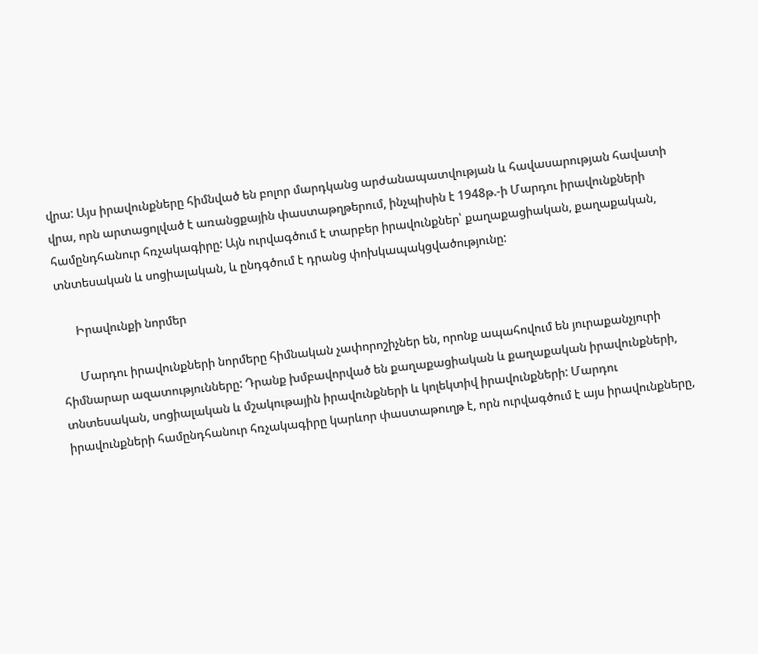վրա: Այս իրավունքները հիմնված են բոլոր մարդկանց արժանապատվության և հավասարության հավատի վրա, որն արտացոլված է առանցքային փաստաթղթերում, ինչպիսին է 1948թ.-ի Մարդու իրավունքների համընդհանուր հռչակագիրը: Այն ուրվագծում է տարբեր իրավունքներ՝ քաղաքացիական, քաղաքական, տնտեսական և սոցիալական, և ընդգծում է դրանց փոխկապակցվածությունը:

      Իրավունքի նորմեր

      Մարդու իրավունքների նորմերը հիմնական չափորոշիչներ են, որոնք ապահովում են յուրաքանչյուրի հիմնարար ազատությունները: Դրանք խմբավորված են քաղաքացիական և քաղաքական իրավունքների, տնտեսական, սոցիալական և մշակութային իրավունքների և կոլեկտիվ իրավունքների: Մարդու իրավունքների համընդհանուր հռչակագիրը կարևոր փաստաթուղթ է, որն ուրվագծում է այս իրավունքները,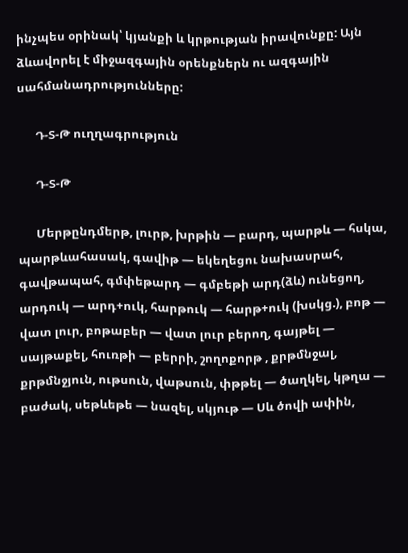ինչպես օրինակ՝ կյանքի և կրթության իրավունքը: Այն ձևավորել է միջազգային օրենքներն ու ազգային սահմանադրությունները:

      Դ-Տ-Թ ուղղագրություն

      Դ-Տ-Թ

      Մերթընդմերթ, լուրթ, խրթին — բարդ, պարթև — հսկա, պարթևահասակ, գավիթ — եկեղեցու նախասրահ, գավթապահ, գմփեթարդ — գմբեթի արդ(ձև) ունեցող, արդուկ — արդ+ուկ, հարթուկ — հարթ+ուկ (խսկց.), բոթ — վատ լուր, բոթաբեր — վատ լուր բերող, գայթել — սայթաքել, հուռթի — բերրի, շողոքորթ , քրթմնջալ, քրթմնջյուն, ութսուն, վաթսուն, փթթել — ծաղկել, կթղա — բաժակ, սեթևեթե — նազել, սկյութ — Սև ծովի ափին,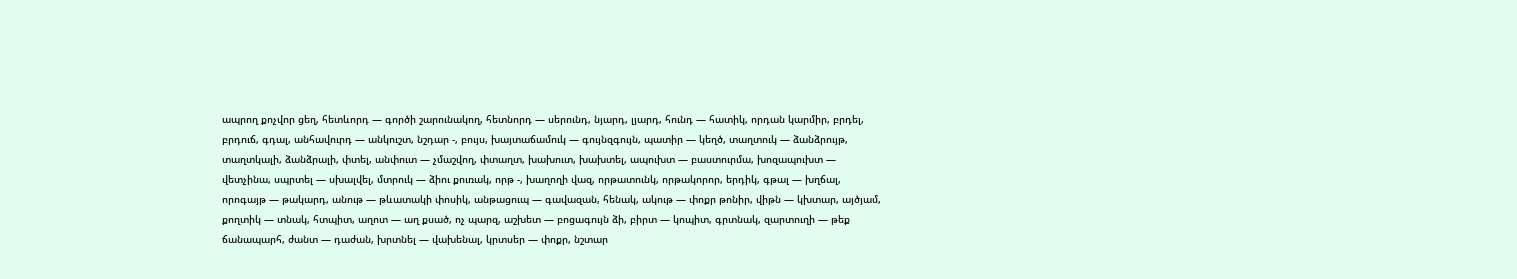ապրող քոչվոր ցեղ, հետևորդ — գործի շարունակող, հետնորդ — սերունդ, նյարդ, լյարդ, հունդ — հատիկ, որդան կարմիր, բրդել, բրդուճ, գդալ, անհավուրդ — անկուշտ, նշդար -, բույս, խայտաճամուկ — գույնզգույն, պատիր — կեղծ, տաղտուկ — ձանձրույթ, տաղտկալի, ձանձրալի, փտել, անփուտ — չմաշվող, փտաղտ, խախուտ, խախտել, ապուխտ — բաստուրմա, խոզապուխտ — վետչինա, սպրտել — սխալվել, մտրուկ — ձիու քուռակ, որթ -, խաղողի վազ, որթատունկ, որթակորոր, երդիկ, գթալ — խղճալ, որոգայթ — թակարդ, անութ — թևատակի փոսիկ, անթացուպ — գավազան, հենակ, ակութ — փոքր թոնիր, վիթն — կխտար, այծյամ, քողտիկ — տնակ, հտպիտ, աղոտ — աղ քսած, ոչ պարզ, աշխետ — բոցագույն ձի, բիրտ — կոպիտ, գրտնակ, զարտուղի — թեք ճանապարհ, ժանտ — դաժան, խրտնել — վախենալ, կրտսեր — փոքր, նշտար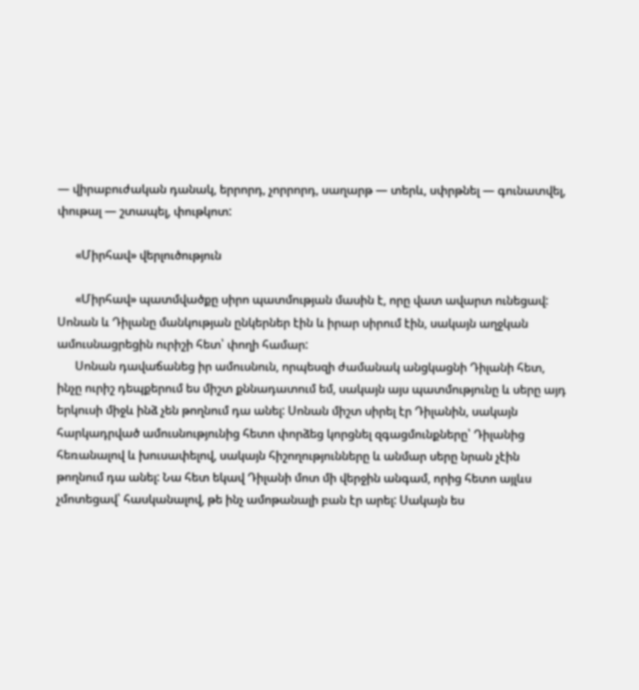— վիրաբուժական դանակ, երրորդ, չորրորդ, սաղարթ — տերև, սփրթնել — գունատվել, փութալ — շտապել, փութկոտ:

      «Միրհավ» վերլուծություն

      «Միրհավ» պատմվածքը սիրո պատմության մասին է, որը վատ ավարտ ունեցավ: Սոնան և Դիլանը մանկության ընկերներ էին և իրար սիրում էին, սակայն աղջկան ամուսնացրեցին ուրիշի հետ՝ փողի համար:
      Սոնան դավաճանեց իր ամուսնուն, որպեսզի ժամանակ անցկացնի Դիլանի հետ, ինչը ուրիշ դեպքերում ես միշտ քննադատում եմ, սակայն այս պատմությունը և սերը այդ երկուսի միջև ինձ չեն թողնում դա անել: Սոնան միշտ սիրել էր Դիլանին, սակայն հարկադրված ամուսնությունից հետո փորձեց կորցնել զգացմունքները՝ Դիլանից հեռանալով և խուսափելով, սակայն հիշողությունները և անմար սերը նրան չէին թողնում դա անել: Նա հետ եկավ Դիլանի մոտ մի վերջին անգամ, որից հետո այլևս չմոտեցավ՝ հասկանալով, թե ինչ ամոթանալի բան էր արել: Սակայն ես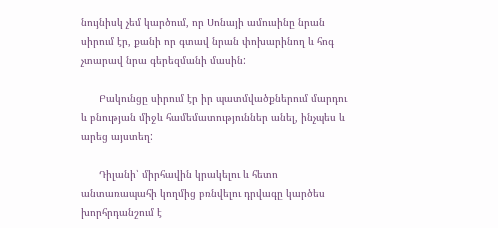նույնիսկ չեմ կարծում, որ Սոնայի ամուսինը նրան սիրում էր, քանի որ գտավ նրան փոխարինող և հոգ չտարավ նրա գերեզմանի մասին:

      Բակունցը սիրում էր իր պատմվածքներում մարդու և բնության միջև համեմատություններ անել, ինչպես և արեց այստեղ:

      Դիլանի՝ միրհավին կրակելու և հետո անտառապահի կողմից բռնվելու դրվագը կարծես խորհրդանշում է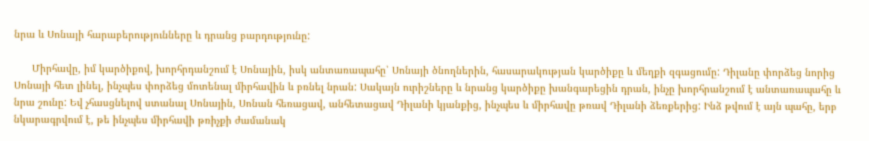նրա և Սոնայի հարաբերությունները և դրանց բարդությունը:

      Միրհավը, իմ կարծիքով, խորհրդանշում է Սոնային, իսկ անտառապահը՝ Սոնայի ծնողներին, հասարակության կարծիքը և մեղքի զգացումը: Դիլանը փորձեց նորից Սոնայի հետ լինել, ինչպես փորձեց մոտենալ միրհավին և բռնել նրան: Սակայն ուրիշները և նրանց կարծիքը խանգարեցին դրան, ինչը խորհրանշում է անտառապահը և նրա շունը: Եվ չհասցնելով ստանալ Սոնային, Սոնան հեռացավ, անհետացավ Դիլանի կյանքից, ինչպես և միրհավը թռավ Դիլանի ձեռքերից: Ինձ թվում է այն պահը, երբ նկարագրվում է, թե ինչպես միրհավի թռիչքի ժամանակ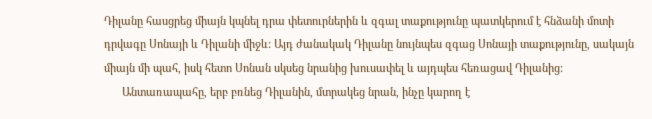Դիլանը հասցրեց միայն կպնել դրա փետուրներին և զգալ տաքությունը պատկերում է հնձանի մոտի դրվագը Սոնայի և Դիլանի միջև: Այդ ժանակակ Դիլանը նույնպես զգաց Սոնայի տաքությունը, սակայն միայն մի պահ, իսկ հետո Սոնան սկսեց նրանից խուսափել և այդպես հեռացավ Դիլանից:
      Անտառապահը, երբ բռնեց Դիլանին, մտրակեց նրան, ինչը կարող է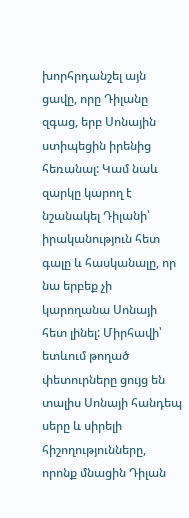խորհրդանշել այն ցավը, որը Դիլանը զգաց, երբ Սոնային ստիպեցին իրենից հեռանալ: Կամ նաև զարկը կարող է նշանակել Դիլանի՝ իրականություն հետ գալը և հասկանալը, որ նա երբեք չի կարողանա Սոնայի հետ լինել: Միրհավի՝ ետևում թողած փետուրները ցույց են տալիս Սոնայի հանդեպ սերը և սիրելի հիշողությունները, որոնք մնացին Դիլան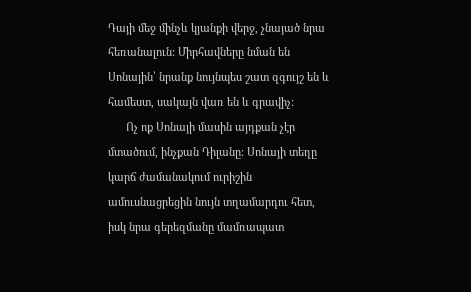Դայի մեջ մինչև կյանքի վերջ, չնայած նրա հեռանալուն: Միրհավները նման են Սոնային՝ նրանք նույնպես շատ զգույշ են և համեստ, սակայն վառ են և գրավիչ:
      Ոչ ոք Սոնայի մասին այդքան չէր մտածում, ինչքան Դիլանը: Սոնայի տեղը կարճ ժամանակում ուրիշին ամուսնացրեցին նույն տղամարդու հետ, իսկ նրա գերեզմանը մամռապատ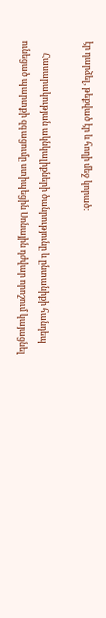էր դարձել, թեքված էր և հողի մեջ կորած:

      Հասարակության ակնկալիքների ծանրությունը և ընտանիքի հանդեպ ունեցած պարտքի զգացումը ստիպեցին Սոնային դժվար որոշում կայացնել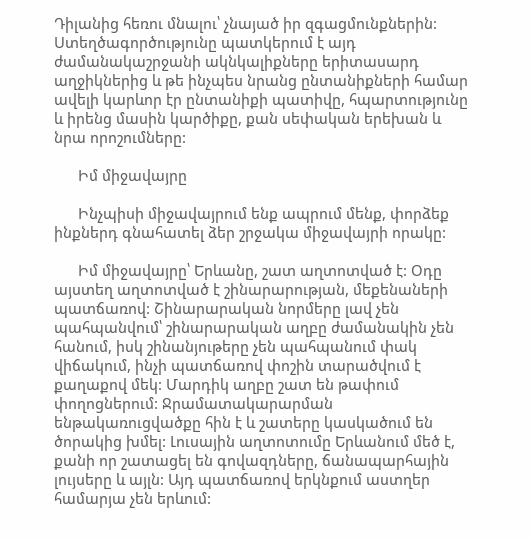Դիլանից հեռու մնալու՝ չնայած իր զգացմունքներին: Ստեղծագործությունը պատկերում է այդ ժամանակաշրջանի ակնկալիքները երիտասարդ աղջիկներից և թե ինչպես նրանց ընտանիքների համար ավելի կարևոր էր ընտանիքի պատիվը, հպարտությունը և իրենց մասին կարծիքը, քան սեփական երեխան և նրա որոշումները:

      Իմ միջավայրը

      Ինչպիսի միջավայրում ենք ապրում մենք, փորձեք ինքներդ գնահատել ձեր շրջակա միջավայրի որակը:

      Իմ միջավայրը՝ Երևանը, շատ աղտոտված է: Օդը այստեղ աղտոտված է շինարարության, մեքենաների պատճառով: Շինարարական նորմերը լավ չեն պահպանվում՝ շինարարական աղբը ժամանակին չեն հանում, իսկ շինանյութերը չեն պահպանում փակ վիճակում, ինչի պատճառով փոշին տարածվում է քաղաքով մեկ: Մարդիկ աղբը շատ են թափում փողոցներում: Ջրամատակարարման ենթակառուցվածքը հին է և շատերը կասկածում են ծորակից խմել: Լուսային աղտոտումը Երևանում մեծ է, քանի որ շատացել են գովազդները, ճանապարհային լույսերը և այլն: Այդ պատճառով երկնքում աստղեր համարյա չեն երևում: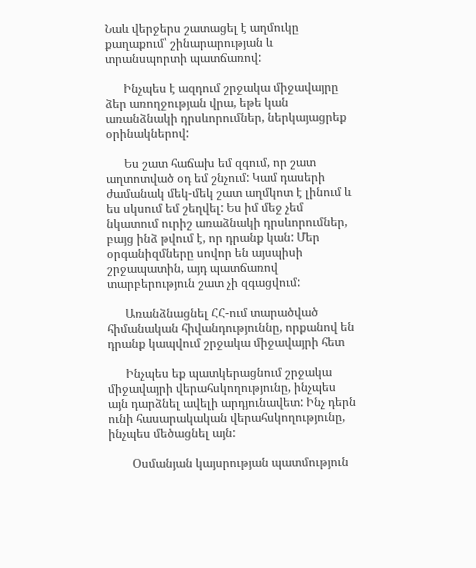Նաև վերջերս շատացել է աղմուկը քաղաքում՝ շինարարության և տրանսպորտի պատճառով:

      Ինչպես է ազդում շրջակա միջավայրը ձեր առողջության վրա, եթե կան առանձնակի դրսևորումներ, ներկայացրեք օրինակներով:

      Ես շատ հաճախ եմ զգում, որ շատ աղտոտված օդ եմ շնչում: Կամ դասերի ժամանակ մեկ-մեկ շատ աղմկոտ է լինում և ես սկսում եմ շեղվել: Ես իմ մեջ չեմ նկատում ուրիշ առաձնակի դրսևորումներ, բայց ինձ թվում է, որ դրանք կան: Մեր օրգանիզմները սովոր են այսպիսի շրջապատին, այդ պատճառով տարբերություն շատ չի զգացվում:

      Առանձնացնել ՀՀ-ում տարածված հիմանական հիվանդություննը, որքանով են դրանք կապվում շրջակա միջավայրի հետ

      Ինչպես եք պատկերացնում շրջակա միջավայրի վերահսկողությունը, ինչպես այն դարձնել ավելի արդյունավետ: Ինչ դերն ունի հասարակական վերահսկողությունը, ինչպես մեծացնել այն:

        Օսմանյան կայսրության պատմություն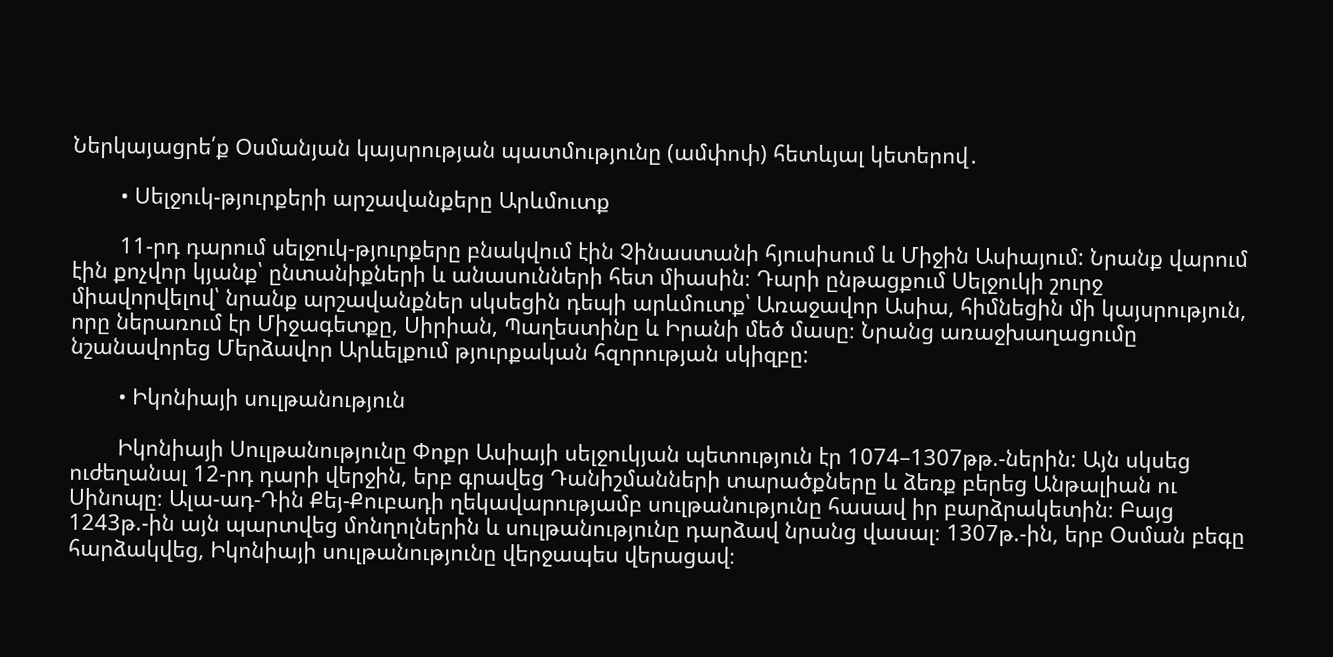Ներկայացրե՛ք Օսմանյան կայսրության պատմությունը (ամփոփ) հետևյալ կետերով․

        • Սելջուկ-թյուրքերի արշավանքերը Արևմուտք

        11-րդ դարում սելջուկ-թյուրքերը բնակվում էին Չինաստանի հյուսիսում և Միջին Ասիայում: Նրանք վարում էին քոչվոր կյանք՝ ընտանիքների և անասունների հետ միասին։ Դարի ընթացքում Սելջուկի շուրջ միավորվելով՝ նրանք արշավանքներ սկսեցին դեպի արևմուտք՝ Առաջավոր Ասիա, հիմնեցին մի կայսրություն, որը ներառում էր Միջագետքը, Սիրիան, Պաղեստինը և Իրանի մեծ մասը։ Նրանց առաջխաղացումը նշանավորեց Մերձավոր Արևելքում թյուրքական հզորության սկիզբը:

        • Իկոնիայի սուլթանություն

        Իկոնիայի Սուլթանությունը Փոքր Ասիայի սելջուկյան պետություն էր 1074–1307թթ.-ներին: Այն սկսեց ուժեղանալ 12-րդ դարի վերջին, երբ գրավեց Դանիշմանների տարածքները և ձեռք բերեց Անթալիան ու Սինոպը։ Ալա-ադ-Դին Քեյ-Քուբադի ղեկավարությամբ սուլթանությունը հասավ իր բարձրակետին։ Բայց 1243թ.-ին այն պարտվեց մոնղոլներին և սուլթանությունը դարձավ նրանց վասալ։ 1307թ.-ին, երբ Օսման բեգը հարձակվեց, Իկոնիայի սուլթանությունը վերջապես վերացավ։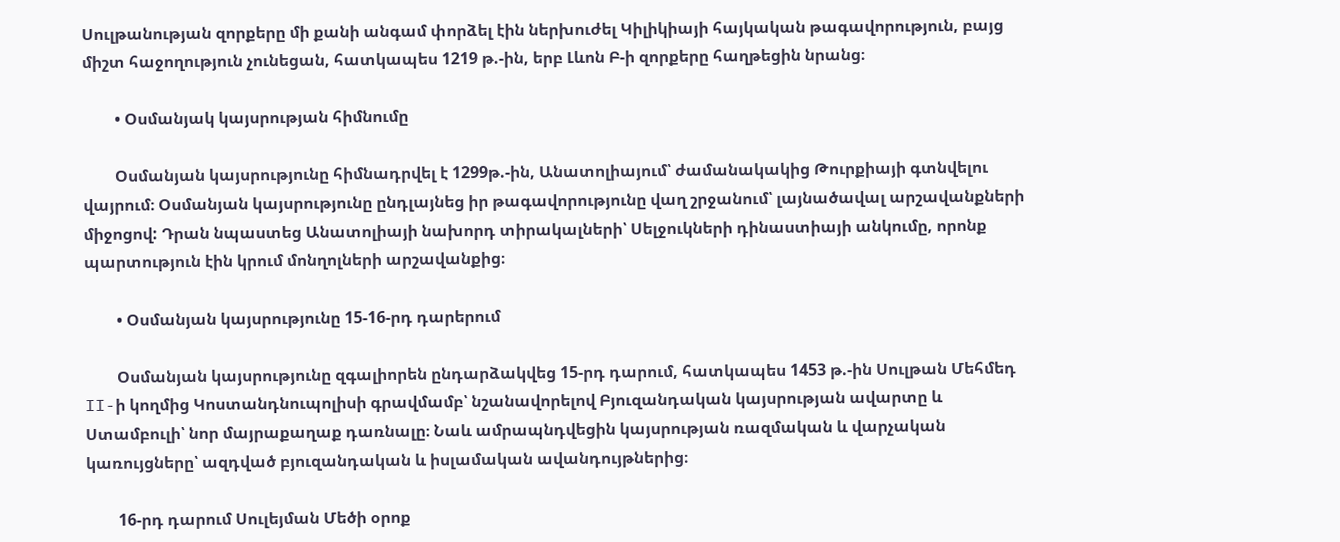Սուլթանության զորքերը մի քանի անգամ փորձել էին ներխուժել Կիլիկիայի հայկական թագավորություն, բայց միշտ հաջողություն չունեցան, հատկապես 1219 թ.-ին, երբ Լևոն Բ-ի զորքերը հաղթեցին նրանց։

        • Օսմանյակ կայսրության հիմնումը

        Օսմանյան կայսրությունը հիմնադրվել է 1299թ.-ին, Անատոլիայում՝ ժամանակակից Թուրքիայի գտնվելու վայրում։ Օսմանյան կայսրությունը ընդլայնեց իր թագավորությունը վաղ շրջանում՝ լայնածավալ արշավանքների միջոցով: Դրան նպաստեց Անատոլիայի նախորդ տիրակալների՝ Սելջուկների դինաստիայի անկումը, որոնք պարտություն էին կրում մոնղոլների արշավանքից։

        • Օսմանյան կայսրությունը 15-16-րդ դարերում

        Օսմանյան կայսրությունը զգալիորեն ընդարձակվեց 15-րդ դարում, հատկապես 1453 թ.-ին Սուլթան Մեհմեդ II-ի կողմից Կոստանդնուպոլիսի գրավմամբ՝ նշանավորելով Բյուզանդական կայսրության ավարտը և Ստամբուլի՝ նոր մայրաքաղաք դառնալը։ Նաև ամրապնդվեցին կայսրության ռազմական և վարչական կառույցները՝ ազդված բյուզանդական և իսլամական ավանդույթներից։

        16-րդ դարում Սուլեյման Մեծի օրոք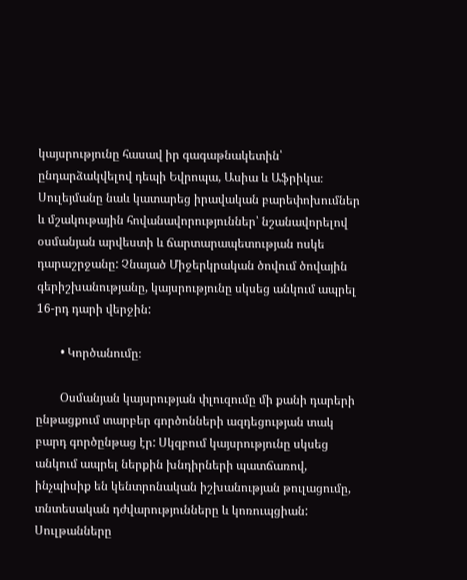կայսրությունը հասավ իր գագաթնակետին՝ ընդարձակվելով դեպի Եվրոպա, Ասիա և Աֆրիկա։ Սուլեյմանը նաև կատարեց իրավական բարեփոխումներ և մշակութային հովանավորություններ՝ նշանավորելով օսմանյան արվեստի և ճարտարապետության ոսկե դարաշրջանը: Չնայած Միջերկրական ծովում ծովային գերիշխանությանը, կայսրությունը սկսեց անկում ապրել 16-րդ դարի վերջին:

        • Կործանումը։

        Օսմանյան կայսրության փլուզումը մի քանի դարերի ընթացքում տարբեր գործոնների ազդեցության տակ բարդ գործընթաց էր: Սկզբում կայսրությունը սկսեց անկում ապրել ներքին խնդիրների պատճառով, ինչպիսիք են կենտրոնական իշխանության թուլացումը, տնտեսական դժվարությունները և կոռուպցիան: Սուլթանները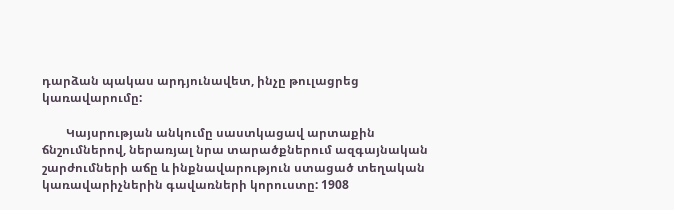դարձան պակաս արդյունավետ, ինչը թուլացրեց կառավարումը:

        Կայսրության անկումը սաստկացավ արտաքին ճնշումներով, ներառյալ նրա տարածքներում ազգայնական շարժումների աճը և ինքնավարություն ստացած տեղական կառավարիչներին գավառների կորուստը: 1908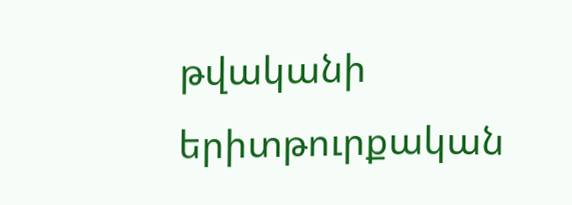թվականի երիտթուրքական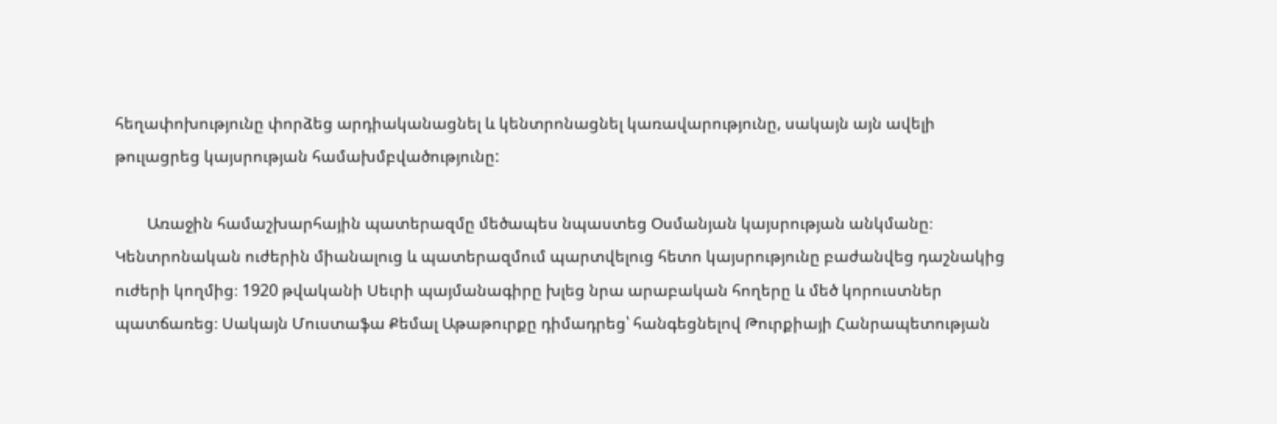հեղափոխությունը փորձեց արդիականացնել և կենտրոնացնել կառավարությունը, սակայն այն ավելի թուլացրեց կայսրության համախմբվածությունը:

        Առաջին համաշխարհային պատերազմը մեծապես նպաստեց Օսմանյան կայսրության անկմանը։ Կենտրոնական ուժերին միանալուց և պատերազմում պարտվելուց հետո կայսրությունը բաժանվեց դաշնակից ուժերի կողմից։ 1920 թվականի Սեւրի պայմանագիրը խլեց նրա արաբական հողերը և մեծ կորուստներ պատճառեց։ Սակայն Մուստաֆա Քեմալ Աթաթուրքը դիմադրեց՝ հանգեցնելով Թուրքիայի Հանրապետության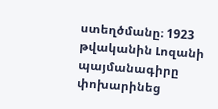ստեղծմանը։ 1923 թվականին Լոզանի պայմանագիրը փոխարինեց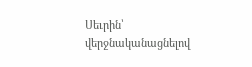Սեւրին՝ վերջնականացնելով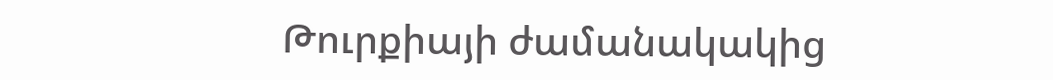Թուրքիայի ժամանակակից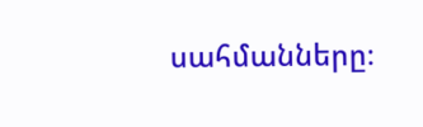սահմանները։